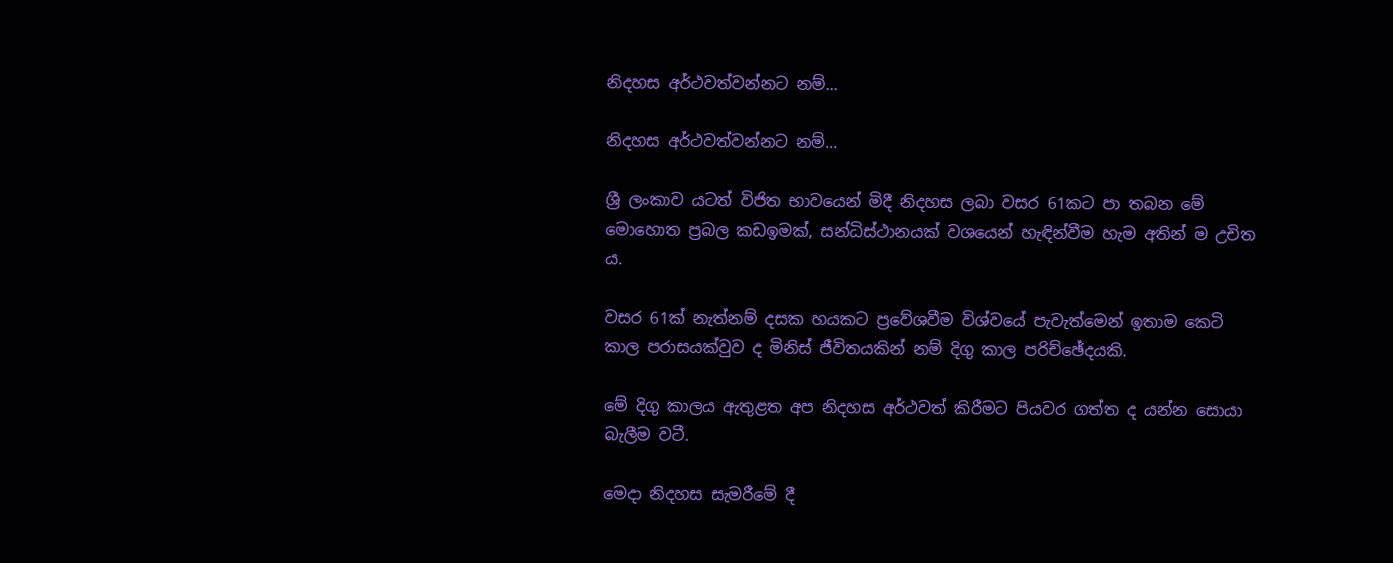නිදහස අර්ථවත්වන්නට නම්...

නිදහස අර්ථවත්වන්නට නම්...

ශ්‍රී ලංකාව යටත් විජිත භාවයෙන් මිදී නිදහස ලබා වසර 61කට පා තබන මේ මොහොත ප්‍රබල කඩඉමක්, සන්ධිස්ථානයක් වශයෙන් හැඳින්වීම හැම අතින් ම උචිත ය.

වසර 61ක් නැත්නම් දසක හයකට ප්‍රවේශවීම විශ්වයේ පැවැත්මෙන් ඉතාම කෙටි කාල පරාසයක්වුව ද මිනිස් ජීවිතයකින් නම් දිගු කාල පරිච්ඡේදයකි.

මේ දිගු කාලය ඇතුළත අප නිදහස අර්ථවත් කිරීමට පියවර ගත්ත ද යන්න සොයා බැලීම වටී.

මෙදා නිදහස සැමරීමේ දී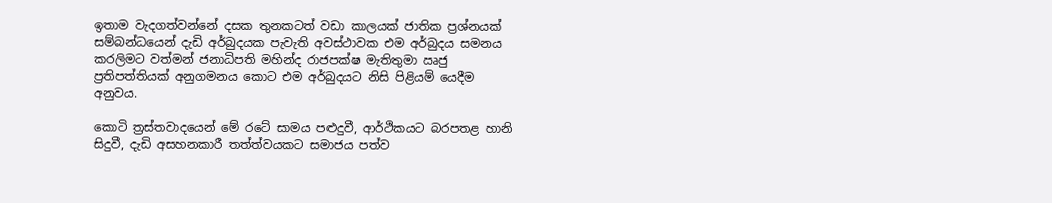ඉතාම වැදගත්වන්නේ දසක තුනකටත් වඩා කාලයක් ජාතික ප්‍රශ්නයක් සම්බන්ධයෙන් දැඩි අර්බුදයක පැවැති අවස්ථාවක එම අර්බුදය සමනය කරලිමට වත්මන් ජනාධිපති මහින්ද රාජපක්ෂ මැතිතුමා ඍජු ප්‍රතිපත්තියක් අනුගමනය කොට එම අර්බුදයට නිසි පිළියම් යෙදීම අනුවය.

කොටි ත්‍රස්තවාදයෙන් මේ රටේ සාමය පළුදුවී, ආර්ථිකයට බරපතළ හානි සිදුවී, දැඩි අසහනකාරී තත්ත්වයකට සමාජය පත්ව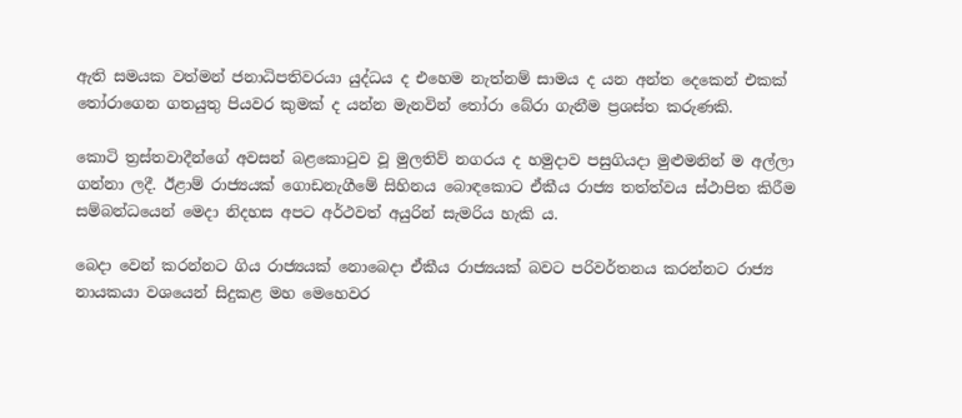ඇති සමයක වත්මන් ජනාධිපතිවරයා යුද්ධය ද එහෙම නැත්නම් සාමය ද යන අන්ත දෙකෙන් එකක් තෝරාගෙන ගතයුතු පියවර කුමක් ද යන්න මැනවින් තෝරා බේරා ගැනීම ප්‍රශස්ත කරුණකි.

කොටි ත්‍රස්තවාදීන්ගේ අවසන් බළකොටුව වූ මුලතිව් නගරය ද හමුදාව පසුගියදා මුළුමනින් ම අල්ලා ගන්නා ලදී. ඊළාම් රාජ්‍යයක් ගොඩනැගීමේ සිහිනය බොඳකොට ඒකීය රාජ්‍ය තත්ත්වය ස්ථාපිත කිරීම සම්බන්ධයෙන් මෙදා නිදහස අපට අර්ථවත් අයුරින් සැමරිය හැකි ය.

බෙදා වෙන් කරන්නට ගිය රාජ්‍යයක් නොබෙදා ඒකීය රාජ්‍යයක් බවට පරිවර්තනය කරන්නට රාජ්‍ය නායකයා වශයෙන් සිදුකළ මහ මෙහෙවර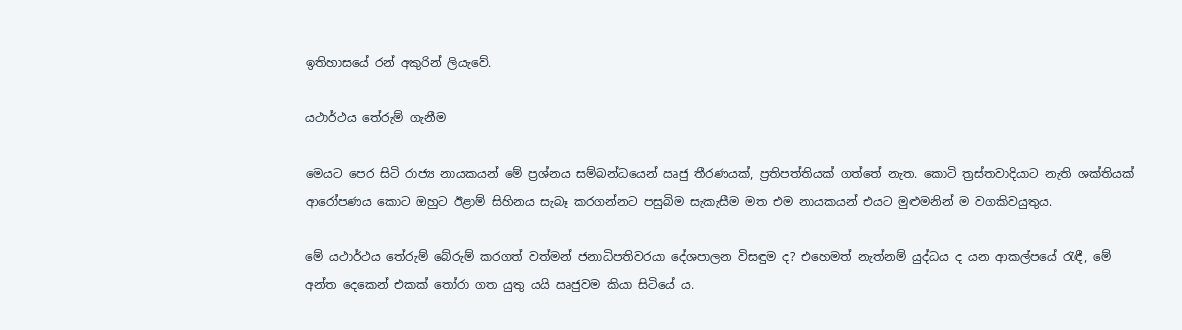ඉතිහාසයේ රන් අකුරින් ලියැවේ.

යථාර්ථය තේරුම් ගැනීම

මෙයට පෙර සිටි රාජ්‍ය නායකයන් මේ ප්‍රශ්නය සම්බන්ධයෙන් ඍජු තීරණයක්, ප්‍රතිපත්තියක් ගත්තේ නැත. කොටි ත්‍රස්තවාදියාට නැති ශක්තියක් ආරෝපණය කොට ඔහුට ඊළාම් සිහිනය සැබෑ කරගන්නට පසුබිම සැකැසීම මත එම නායකයන් එයට මුළුමනින් ම වගකිවයුතුය.

මේ යථාර්ථය තේරුම් බේරුම් කරගත් වත්මන් ජනාධිපතිවරයා දේශපාලන විසඳුම ද? එහෙමත් නැත්නම් යුද්ධය ද යන ආකල්පයේ රැඳී, මේ අන්ත දෙකෙන් එකක් තෝරා ගත යුතු යයි ඍජුවම කියා සිටියේ ය.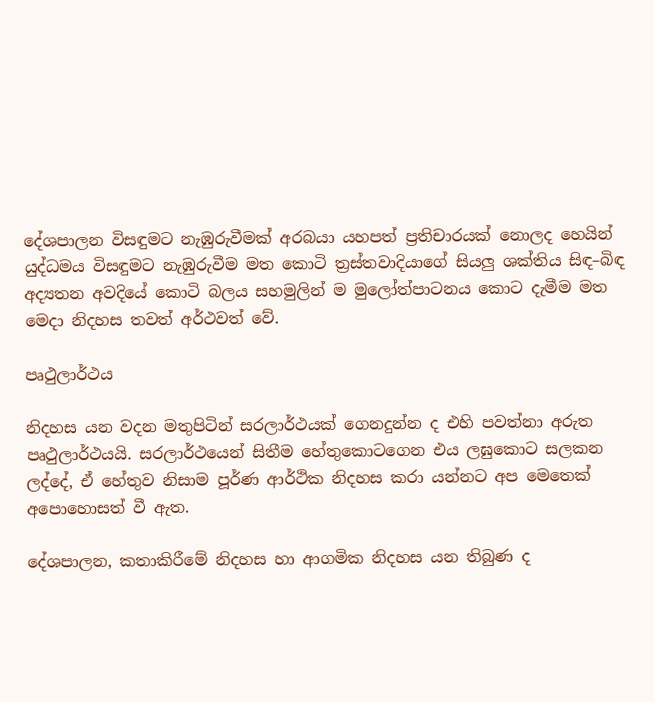දේශපාලන විසඳුමට නැඹුරුවීමක් අරබයා යහපත් ප්‍රතිචාරයක් නොලද හෙයින් යුද්ධමය විසඳුමට නැඹුරුවීම මත කොටි ත්‍රස්තවාදියාගේ සියලු ශක්තිය සිඳ–බිඳ අද්‍යතන අවදියේ කොටි බලය සහමුලින් ම මුලෝත්පාටනය කොට දැමීම මත මෙදා නිදහස තවත් අර්ථවත් වේ.

පෘථුලාර්ථය

නිදහස යන වදන මතුපිටින් සරලාර්ථයක් ගෙනදුන්න ද එහි පවත්නා අරුත පෘථුලාර්ථයයි. සරලාර්ථයෙන් සිතීම හේතුකොටගෙන එය ලඝුකොට සලකන ලද්දේ, ඒ හේතුව නිසාම පූර්ණ ආර්ථික නිදහස කරා යන්නට අප මෙතෙක් අපොහොසත් වී ඇත.

දේශපාලන, කතාකිරීමේ නිදහස හා ආගමික නිදහස යන තිබුණ ද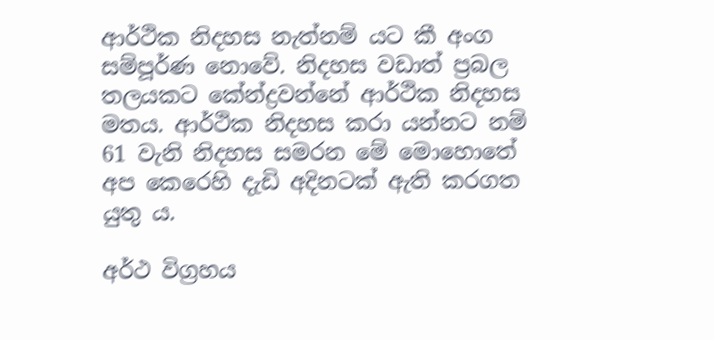ආර්ථික නිදහස නැත්නම් යට කී අංග සම්පූර්ණ නොවේ. නිදහස වඩාත් ප්‍රබල තලයකට කේන්ද්‍රවන්නේ ආර්ථික නිදහස මතය. ආර්ථික නිදහස කරා යන්නට නම් 61 වැනි නිදහස සමරන මේ මොහොතේ අප කෙරෙහි දැඩි අදිනටක් ඇති කරගත යුතු ය.

අර්ථ විග්‍රහය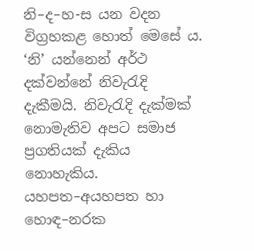නි–ද–හ-ස යන වදන විග්‍රහකළ හොත් මෙසේ ය. ‘නි’ යන්නෙන් අර්ථ දක්වන්නේ නිවැරැදි දැකීමයි. නිවැරැදි දැක්මක් නොමැතිව අපට සමාජ ප්‍රගතියක් දැකිය නොහැකිය. යහපත–අයහපත හා හොඳ–නරක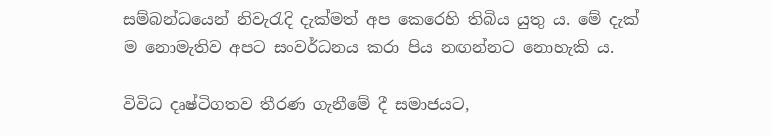සම්බන්ධයෙන් නිවැරැදි දැක්මත් අප කෙරෙහි තිබිය යුතු ය. මේ දැක් ම නොමැතිව අපට සංවර්ධනය කරා පිය නඟන්නට නොහැකි ය.

විවිධ දෘෂ්ටිගතව තීරණ ගැනීමේ දී සමාජයට,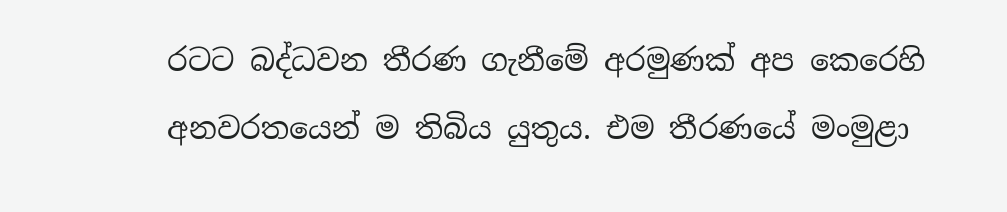රටට බද්ධවන තීරණ ගැනීමේ අරමුණක් අප කෙරෙහි අනවරතයෙන් ම තිබිය යුතුය. එම තීරණයේ මංමුළා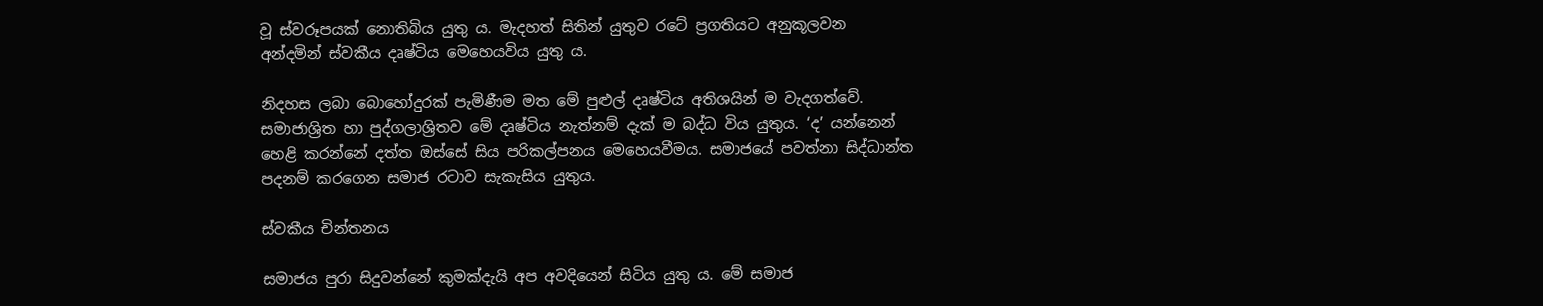වූ ස්වරූපයක් නොතිබිය යුතු ය. මැදහත් සිතින් යුතුව රටේ ප්‍රගතියට අනුකූලවන අන්දමින් ස්වකීය දෘෂ්ටිය මෙහෙයවිය යුතු ය.

නිදහස ලබා බොහෝදුරක් පැමිණීම මත මේ පුළුල් දෘෂ්ටිය අතිශයින් ම වැදගත්වේ. සමාජාශ්‍රිත හා පුද්ගලාශ්‍රිතව මේ දෘෂ්ටිය නැත්නම් දැක් ම බද්ධ විය යුතුය. ‘ද’ යන්නෙන් හෙළි කරන්නේ දත්ත ඔස්සේ සිය පරිකල්පනය මෙහෙයවීමය. සමාජයේ පවත්නා සිද්ධාන්ත පදනම් කරගෙන සමාජ රටාව සැකැසිය යුතුය.

ස්වකීය චින්තනය

සමාජය පුරා සිදුවන්නේ කුමක්දැයි අප අවදියෙන් සිටිය යුතු ය. මේ සමාජ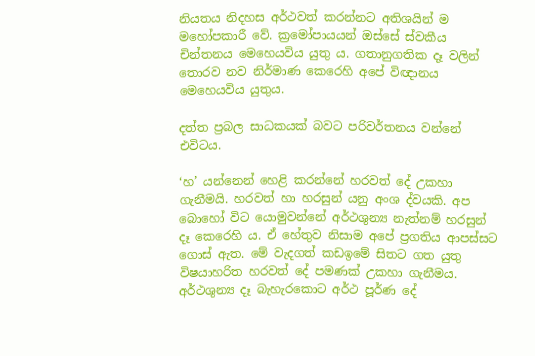නියතය නිදහස අර්ථවත් කරන්නට අතිශයින් ම මහෝපකාරී වේ. ක්‍රමෝපායයන් ඔස්සේ ස්වකීය චින්තනය මෙහෙයවිය යුතු ය. ගතානුගතික දෑ වලින් තොරව නව නිර්මාණ කෙරෙහි අපේ විඥානය මෙහෙයවිය යුතුය.

දත්ත ප්‍රබල සාධකයක් බවට පරිවර්තනය වන්නේ එවිටය.

‘හ’ යන්නෙන් හෙළි කරන්නේ හරවත් දේ උකහා ගැනීමයි. හරවත් හා හරසුන් යනු අංශ ද්වයකි. අප බොහෝ විට යොමුවන්නේ අර්ථශුන්‍ය නැත්නම් හරසුන් දෑ කෙරෙහි ය. ඒ හේතුව නිසාම අපේ ප්‍රගතිය ආපස්සට ගොස් ඇත. මේ වැදගත් කඩඉමේ සිතට ගත යුතු විෂයාහරිත හරවත් දේ පමණක් උකහා ගැනීමය. අර්ථශුන්‍ය දෑ බැහැරකොට අර්ථ පූර්ණ දේ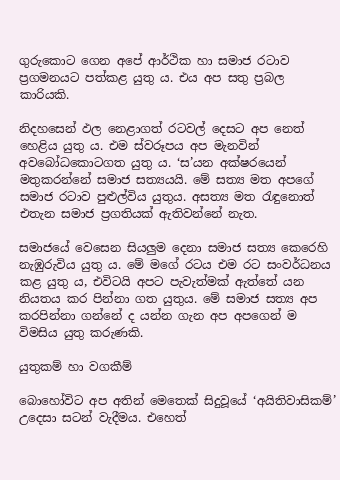ගුරුකොට ගෙන අපේ ආර්ථික හා සමාජ රටාව ප්‍රගමනයට පත්කළ යුතු ය. එය අප සතු ප්‍රබල කාරියකි.

නිදහසෙන් ඵල නෙළාගත් රටවල් දෙසට අප නෙත් හෙළිය යුතු ය. එම ස්වරූපය අප මැනවින් අවබෝධකොටගත යුතු ය. ‘ස’යන අක්ෂරයෙන් මතුකරන්නේ සමාජ සත්‍යයයි. මේ සත්‍ය මත අපගේ සමාජ රටාව පුළුල්විය යුතුය. අසත්‍ය මත රැඳුනොත් එතැන සමාජ ප්‍රගතියක් ඇතිවන්නේ නැත.

සමාජයේ වෙසෙන සියලුම දෙනා සමාජ සත්‍ය කෙරෙහි නැඹුරුවිය යුතු ය. මේ මගේ රටය එම රට සංවර්ධනය කළ යුතු ය, එවිටයි අපට පැවැත්මක් ඇත්තේ යන නියතය කර පින්නා ගත යුතුය. මේ සමාජ සත්‍ය අප කරපින්නා ගන්නේ ද යන්න ගැන අප අපගෙන් ම විමසිය යුතු කරුණකි.

යුතුකම් හා වගකීම්

බොහෝවිට අප අතින් මෙතෙක් සිදුවූයේ ‘අයිතිවාසිකම්’ උදෙසා සටන් වැදීමය. එහෙත්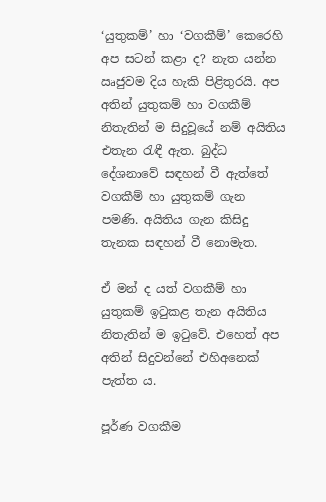‘යුතුකම්’ හා ‘වගකීම්’ කෙරෙහි අප සටන් කළා ද? නැත යන්න ඍජුවම දිය හැකි පිළිතුරයි. අප අතින් යුතුකම් හා වගකීම් නිතැතින් ම සිදුවූයේ නම් අයිතිය එතැන රැඳී ඇත. බුද්ධ දේශනාවේ සඳහන් වී ඇත්තේ වගකීම් හා යුතුකම් ගැන පමණි. අයිතිය ගැන කිසිදු තැනක සඳහන් වී නොමැත.

ඒ මන් ද යත් වගකීම් හා යුතුකම් ඉටුකළ තැන අයිතිය නිතැතින් ම ඉටුවේ. එහෙත් අප අතින් සිදුවන්නේ එහිඅනෙක් පැත්ත ය.

පූර්ණ වගකීම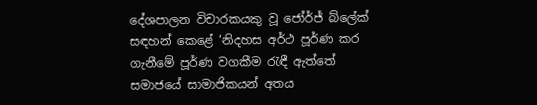දේශපාලන විචාරකයකු වූ ජෝර්ජ් බ්ලේක් සඳහන් කෙළේ ‘නිදහස අර්ථ පූර්ණ කර ගැනීමේ පූර්ණ වගකීම රැඳී ඇත්තේ සමාජයේ සාමාජිකයන් අතය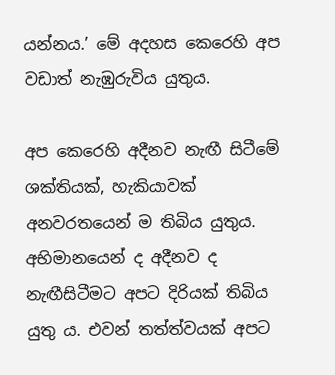යන්නය.’ මේ අදහස කෙරෙහි අප වඩාත් නැඹුරුවිය යුතුය.

අප කෙරෙහි අදීනව නැඟී සිටීමේ ශක්තියක්, හැකියාවක් අනවරතයෙන් ම තිබිය යුතුය. අභිමානයෙන් ද අදීනව ද නැඟීසිටීමට අපට දිරියක් තිබිය යුතු ය. එවන් තත්ත්වයක් අපට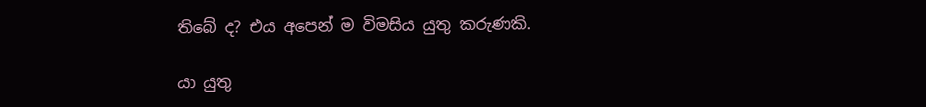තිබේ ද? එය අපෙන් ම විමසිය යුතු කරුණකි.

යා යුතු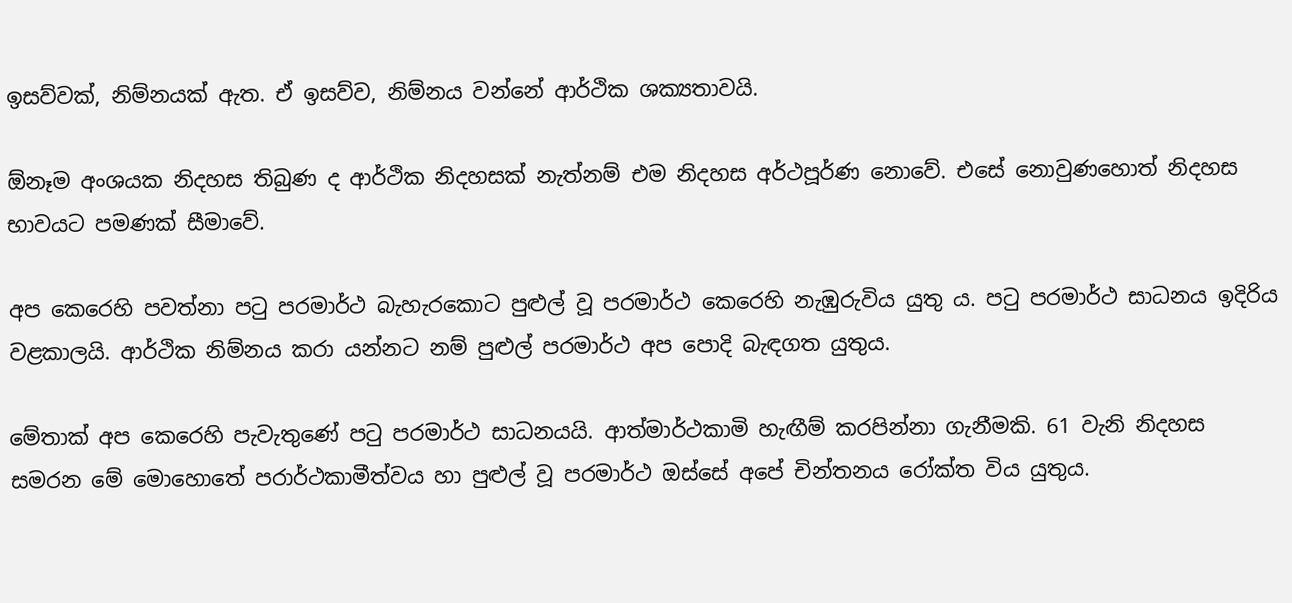ඉසව්වක්, නිම්නයක් ඇත. ඒ ඉසව්ව, නිම්නය වන්නේ ආර්ථික ශක්‍යතාවයි.

ඕනෑම අංශයක නිදහස තිබුණ ද ආර්ථික නිදහසක් නැත්නම් එම නිදහස අර්ථපූර්ණ නොවේ. එසේ නොවුණහොත් නිදහස භාවයට පමණක් සීමාවේ.

අප කෙරෙහි පවත්නා පටු පරමාර්ථ බැහැරකොට පුළුල් වූ පරමාර්ථ කෙරෙහි නැඹුරුවිය යුතු ය. පටු පරමාර්ථ සාධනය ඉදිරිය වළකාලයි. ආර්ථික නිම්නය කරා යන්නට නම් පුළුල් පරමාර්ථ අප පොදි බැඳගත යුතුය.

මේතාක් අප කෙරෙහි පැවැතුණේ පටු පරමාර්ථ සාධනයයි. ආත්මාර්ථකාමි හැඟීම් කරපින්නා ගැනීමකි. 61 වැනි නිදහස සමරන මේ මොහොතේ පරාර්ථකාමීත්වය හා පුළුල් වූ පරමාර්ථ ඔස්සේ අපේ චින්තනය රෝක්ත විය යුතුය.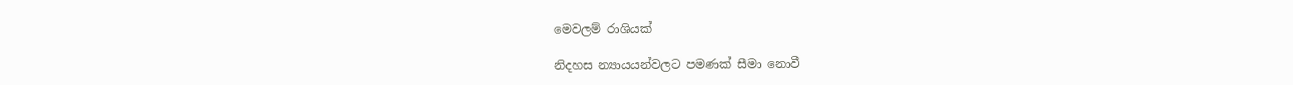මෙවලම් රාශියක්

නිදහස න්‍යායයන්වලට පමණක් සීමා නොවී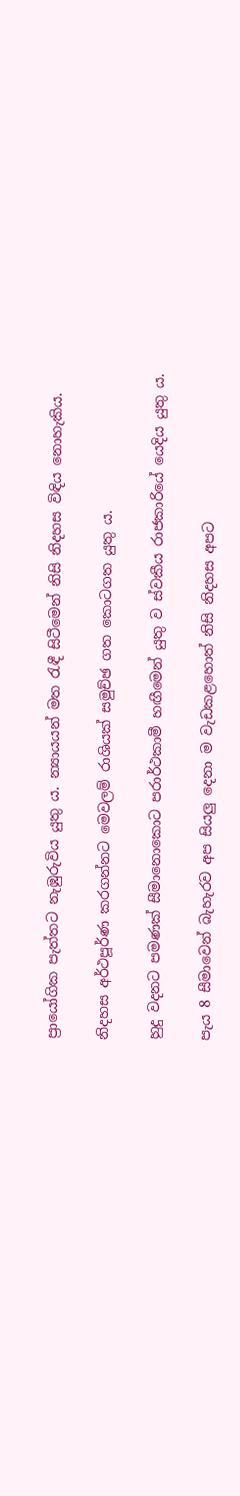ප්‍රායෝගික පැත්තට නැඹුරුවිය යුතු ය. න්‍යායයන් මත රැඳී සිටීමෙන් නිසි නිදහස විඳිය නොහැකිය.

නිදහස අර්ථපූර්ණ කරගන්නට මෙවලම් රාශියක් සමුච්ඡ ගත කොටගත යුතු ය.

හුදු වදනට පමණක් සීමානොකොට පරාර්ථකාමී හඟීමෙන් යුතු ව ස්වකීය රාජකාරියේ යෙදිය යුතු ය.

පැය 8 සීමාවෙන් බැහැරව අප සියලු දෙනා ම වැඩකළහොත් නිසි නිදහස අපට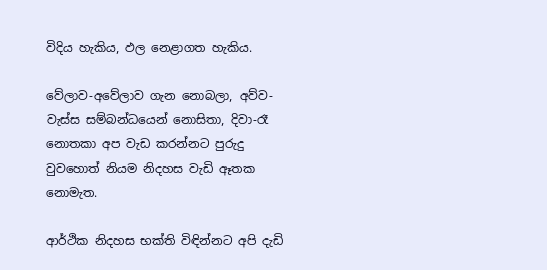විදිය හැකිය, ඵල නෙළාගත හැකිය.

වේලාව-අවේලාව ගැන නොබලා, අව්ව-වැස්ස සම්බන්ධයෙන් නොසිතා, දිවා-රෑ නොතකා අප වැඩ කරන්නට පුරුදු වුවහොත් නියම නිදහස වැඩි ඈතක නොමැත.

ආර්ථික නිදහස භක්ති විඳින්නට අපි දැඩි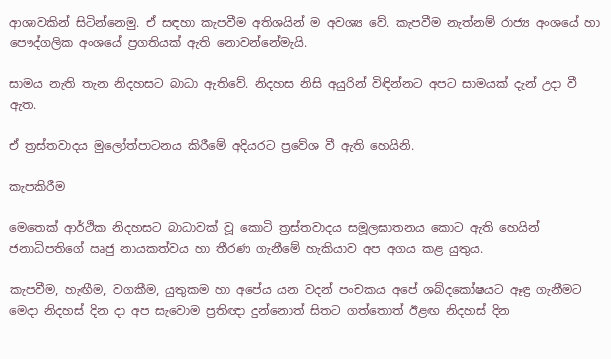ආශාවකින් සිටින්නෙමු. ඒ සඳහා කැපවීම අතිශයින් ම අවශ්‍ය වේ. කැපවීම නැත්නම් රාජ්‍ය අංශයේ හා පෞද්ගලික අංශයේ ප්‍රගතියක් ඇති නොවන්නේමැයි.

සාමය නැති තැන නිදහසට බාධා ඇතිවේ. නිදහස නිසි අයුරින් විඳින්නට අපට සාමයක් දැන් උදා වී ඇත.

ඒ ත්‍රස්තවාදය මුලෝත්පාටනය කිරීමේ අදියරට ප්‍රවේශ වී ඇති හෙයිනි.

කැපකිරීම

මෙතෙක් ආර්ථික නිදහසට බාධාවක් වූ කොටි ත්‍රස්තවාදය සමූලඝාතනය කොට ඇති හෙයින් ජනාධිපතිගේ ඍජු නායකත්වය හා තීරණ ගැනීමේ හැකියාව අප අගය කළ යුතුය.

කැපවීම, හැඟීම, වගකීම, යුතුකම හා අපේය යන වදන් පංචකය අපේ ශබ්දකෝෂයට ඈඳ්‍ර ගැනීමට මෙදා නිදහස් දින දා අප සැවොම ප්‍රතිඥා දුන්නොත් සිතට ගත්තොත් ඊළඟ නිදහස් දින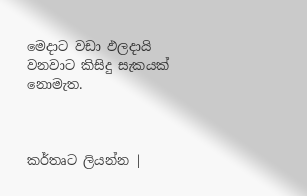මෙදාට වඩා ඵලදායි වනවාට කිසිදු සැකයක් නොමැත.



කර්තෘට ලියන්න |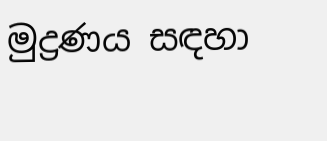මුද්‍රණය සඳහා